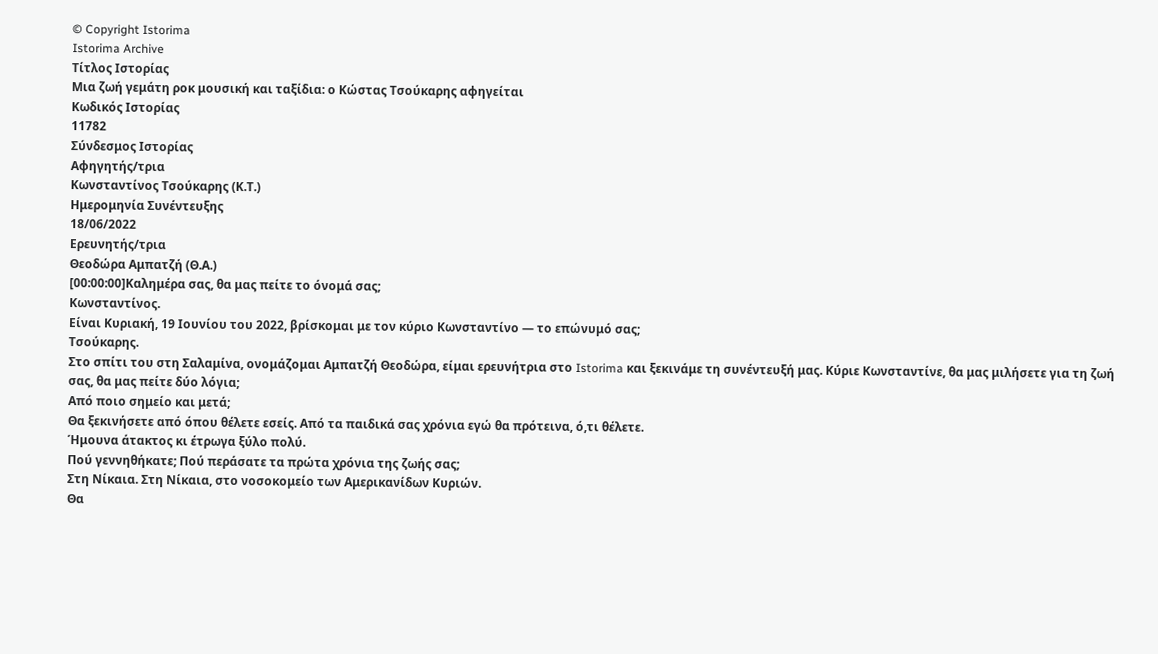© Copyright Istorima
Istorima Archive
Τίτλος Ιστορίας
Μια ζωή γεμάτη ροκ μουσική και ταξίδια: ο Κώστας Τσούκαρης αφηγείται
Κωδικός Ιστορίας
11782
Σύνδεσμος Ιστορίας
Αφηγητής/τρια
Κωνσταντίνος Τσούκαρης (Κ.Τ.)
Ημερομηνία Συνέντευξης
18/06/2022
Ερευνητής/τρια
Θεοδώρα Αμπατζή (Θ.Α.)
[00:00:00]Καλημέρα σας, θα μας πείτε το όνομά σας;
Κωνσταντίνος.
Είναι Κυριακή, 19 Ιουνίου του 2022, βρίσκομαι με τον κύριο Κωνσταντίνο — το επώνυμό σας;
Τσούκαρης.
Στο σπίτι του στη Σαλαμίνα, ονομάζομαι Αμπατζή Θεοδώρα, είμαι ερευνήτρια στο Istorima και ξεκινάμε τη συνέντευξή μας. Κύριε Κωνσταντίνε, θα μας μιλήσετε για τη ζωή σας, θα μας πείτε δύο λόγια;
Από ποιο σημείο και μετά;
Θα ξεκινήσετε από όπου θέλετε εσείς. Aπό τα παιδικά σας χρόνια εγώ θα πρότεινα, ό,τι θέλετε.
Ήμουνα άτακτος κι έτρωγα ξύλο πολύ.
Πού γεννηθήκατε; Πού περάσατε τα πρώτα χρόνια της ζωής σας;
Στη Νίκαια. Στη Νίκαια, στο νοσοκομείο των Αμερικανίδων Κυριών.
Θα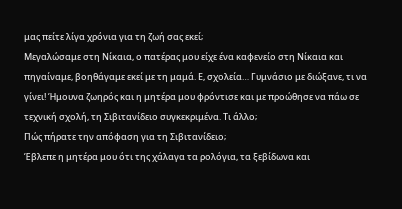μας πείτε λίγα χρόνια για τη ζωή σας εκεί;
Μεγαλώσαμε στη Νίκαια, ο πατέρας μου είχε ένα καφενείο στη Νίκαια και πηγαίναμε, βοηθάγαμε εκεί με τη μαμά. Ε, σχολεία… Γυμνάσιο με διώξανε, τι να γίνει! Ήμουνα ζωηρός και η μητέρα μου φρόντισε και με προώθησε να πάω σε τεχνική σχολή, τη Σιβιτανίδειο συγκεκριμένα. Τι άλλο;
Πώς πήρατε την απόφαση για τη Σιβιτανίδειο;
Έβλεπε η μητέρα μου ότι της χάλαγα τα ρολόγια, τα ξεβίδωνα και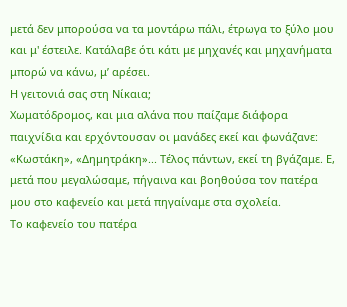μετά δεν μπορούσα να τα μοντάρω πάλι, έτρωγα το ξύλο μου και μ' έστειλε. Κατάλαβε ότι κάτι με μηχανές και μηχανήματα μπορώ να κάνω, μ’ αρέσει.
Η γειτονιά σας στη Νίκαια;
Χωματόδρομος, και μια αλάνα που παίζαμε διάφορα παιχνίδια και ερχόντουσαν οι μανάδες εκεί και φωνάζανε: «Κωστάκη», «Δημητράκη»... Τέλος πάντων, εκεί τη βγάζαμε. Ε, μετά που μεγαλώσαμε, πήγαινα και βοηθούσα τον πατέρα μου στο καφενείο και μετά πηγαίναμε στα σχολεία.
Το καφενείο του πατέρα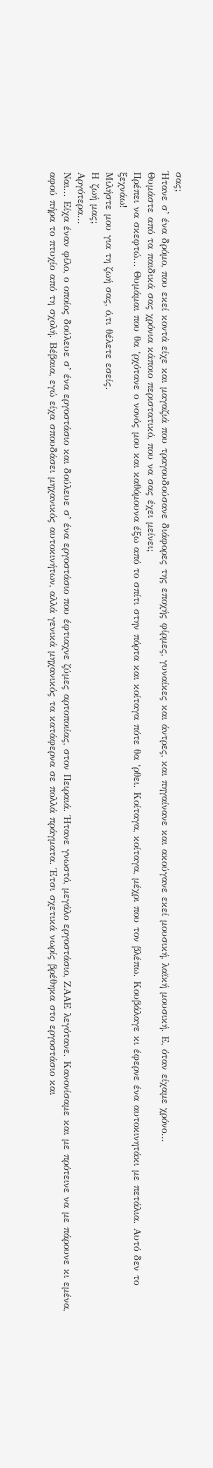σας;
Ήτανε σ’ ένα δρόμο, που εκεί κοντά είχε και μαγαζιά που τραγουδούσανε διάφορες της εποχής φίρμες, γυναίκες και άντρες, και πηγαίνανε και ακούγανε εκεί μουσική, λαϊκή μουσική. Ε, όταν είχαμε χρόνο…
Θυμάστε από τα παιδικά σας χρόνια κάποιο περιστατικό, που να σας έχει μείνει;
Πρέπει να σκεφτώ... Θυμάμαι που θα ‘ρχότανε ο νονός μου και καθόμουνα έξω από το σπίτι στην πόρτα και κοίταγα πότε θα ‘ρθει. Κοίταγα, κοίταγα, μέχρι που τον βλέπω. Κουβάλαγε κι έφερνε ένα αυτοκινητάκι με πετάλια. Αυτό δεν το ξεχνάω!
Μιλήστε μου για τη ζωή σας, ό,τι θέλετε εσείς.
Η ζωή μας;
Αργότερα…
Ναι... Είχα έναν φίλο, ο οποίος δούλευε σ’ ένα εργοστάσιο και δούλευε σ’ ένα εργοστάσιο που έφτιαχνε ζύμες αρτοποιίας, στον Πειραιά. Ήτανε γνωστό, μεγάλο εργοστάσιο, ΖΑΑΕ λεγότανε. Κανονίσαμε και με πρότεινε να με πάρουνε κι εμένα, αφού πήρα το πτυχίο από τη σχολή. Βέβαια, εγώ είχα σπουδάσει μηχανικός αυτοκινήτων, αλλά γενικά μηχανικός τα κατάφερνα σε πολλά πράγματα. Έτσι σχετικά νωρίς βρέθηκα στο εργοστάσιο και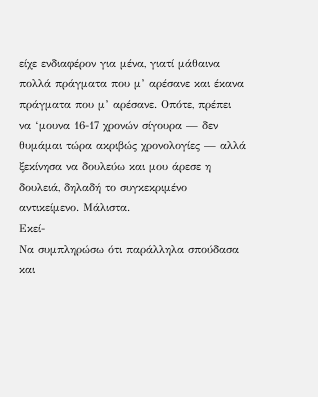είχε ενδιαφέρον για μένα, γιατί μάθαινα πολλά πράγματα που μ’ αρέσανε και έκανα πράγματα που μ’ αρέσανε. Οπότε, πρέπει να ‘μουνα 16-17 χρονών σίγουρα — δεν θυμάμαι τώρα ακριβώς χρονολογίες — αλλά ξεκίνησα να δουλεύω και μου άρεσε η δουλειά, δηλαδή το συγκεκριμένο αντικείμενο. Μάλιστα.
Εκεί-
Να συμπληρώσω ότι παράλληλα σπούδασα και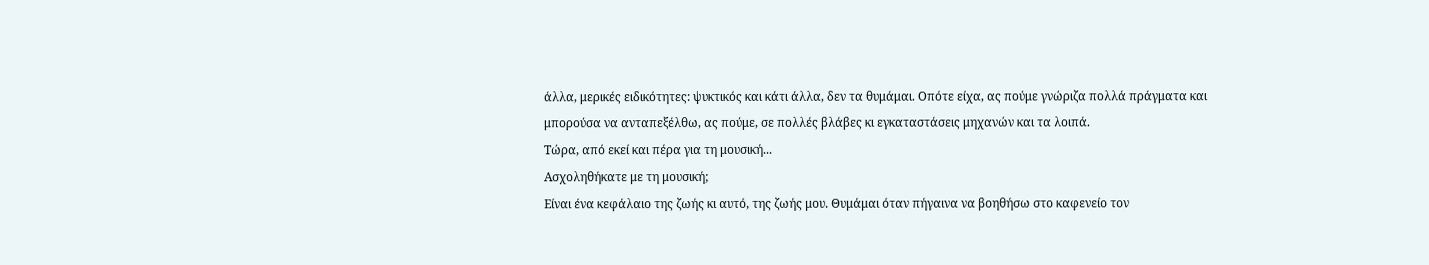άλλα, μερικές ειδικότητες: ψυκτικός και κάτι άλλα, δεν τα θυμάμαι. Οπότε είχα, ας πούμε γνώριζα πολλά πράγματα και μπορούσα να ανταπεξέλθω, ας πούμε, σε πολλές βλάβες κι εγκαταστάσεις μηχανών και τα λοιπά.
Τώρα, από εκεί και πέρα για τη μουσική...
Ασχοληθήκατε με τη μουσική;
Είναι ένα κεφάλαιο της ζωής κι αυτό, της ζωής μου. Θυμάμαι όταν πήγαινα να βοηθήσω στο καφενείο τον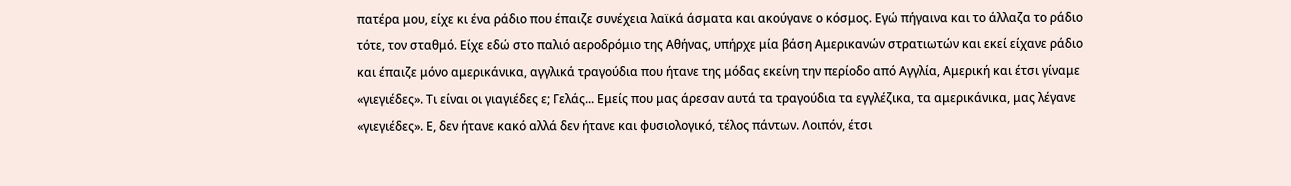πατέρα μου, είχε κι ένα ράδιο που έπαιζε συνέχεια λαϊκά άσματα και ακούγανε ο κόσμος. Εγώ πήγαινα και το άλλαζα το ράδιο τότε, τον σταθμό. Είχε εδώ στο παλιό αεροδρόμιο της Αθήνας, υπήρχε μία βάση Αμερικανών στρατιωτών και εκεί είχανε ράδιο και έπαιζε μόνο αμερικάνικα, αγγλικά τραγούδια που ήτανε της μόδας εκείνη την περίοδο από Αγγλία, Αμερική και έτσι γίναμε «γιεγιέδες». Τι είναι οι γιαγιέδες ε; Γελάς... Εμείς που μας άρεσαν αυτά τα τραγούδια τα εγγλέζικα, τα αμερικάνικα, μας λέγανε «γιεγιέδες». Ε, δεν ήτανε κακό αλλά δεν ήτανε και φυσιολογικό, τέλος πάντων. Λοιπόν, έτσι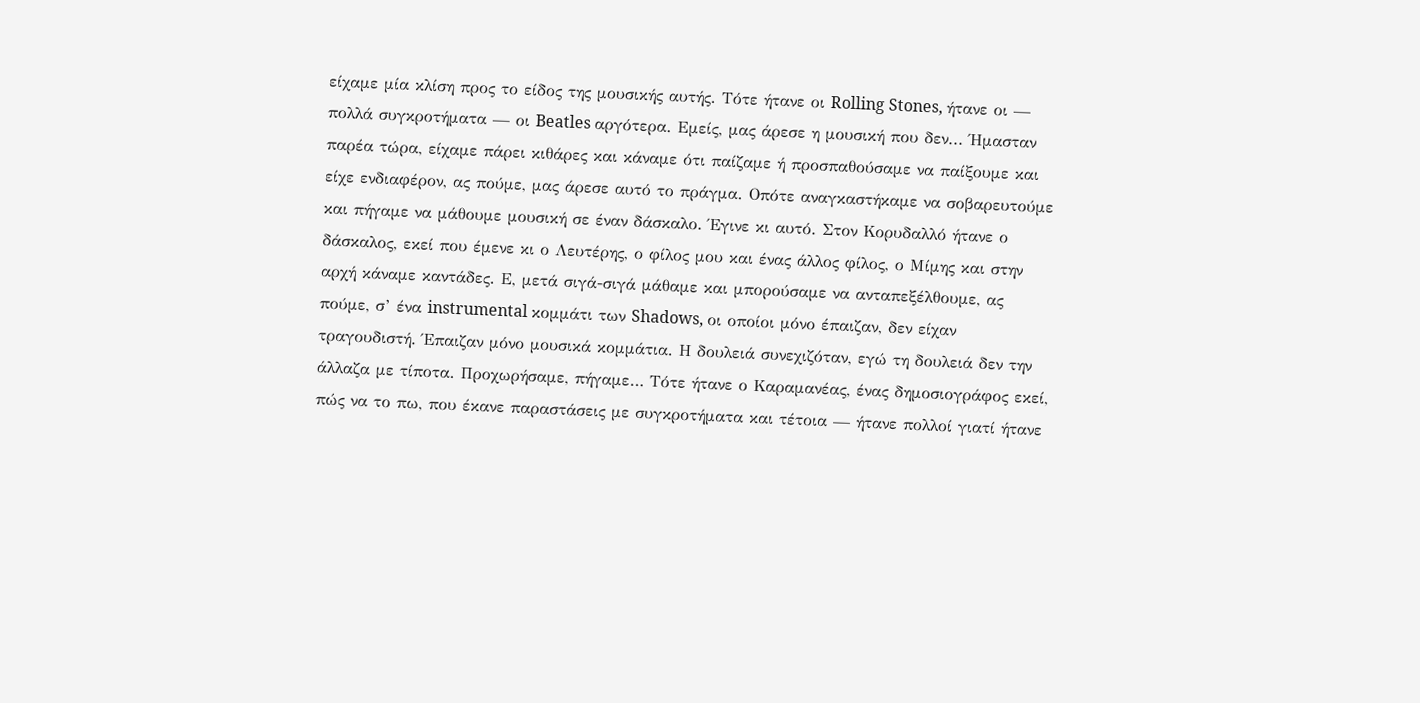είχαμε μία κλίση προς το είδος της μουσικής αυτής. Τότε ήτανε οι Rolling Stones, ήτανε οι — πολλά συγκροτήματα — οι Beatles αργότερα. Εμείς, μας άρεσε η μουσική που δεν... Ήμασταν παρέα τώρα, είχαμε πάρει κιθάρες και κάναμε ότι παίζαμε ή προσπαθούσαμε να παίξουμε και είχε ενδιαφέρον, ας πούμε, μας άρεσε αυτό το πράγμα. Οπότε αναγκαστήκαμε να σοβαρευτούμε και πήγαμε να μάθουμε μουσική σε έναν δάσκαλο. Έγινε κι αυτό. Στον Κορυδαλλό ήτανε ο δάσκαλος, εκεί που έμενε κι ο Λευτέρης, ο φίλος μου και ένας άλλος φίλος, ο Μίμης και στην αρχή κάναμε καντάδες. Ε, μετά σιγά-σιγά μάθαμε και μπορούσαμε να ανταπεξέλθουμε, ας πούμε, σ’ ένα instrumental κομμάτι των Shadows, οι οποίοι μόνο έπαιζαν, δεν είχαν τραγουδιστή. Έπαιζαν μόνο μουσικά κομμάτια. Η δουλειά συνεχιζόταν, εγώ τη δουλειά δεν την άλλαζα με τίποτα. Προχωρήσαμε, πήγαμε… Τότε ήτανε ο Καραμανέας, ένας δημοσιογράφος εκεί, πώς να το πω, που έκανε παραστάσεις με συγκροτήματα και τέτοια — ήτανε πολλοί γιατί ήτανε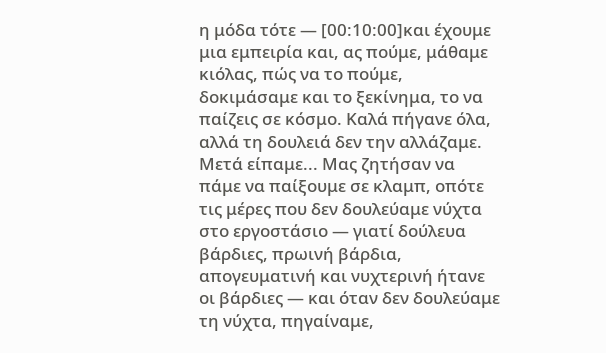η μόδα τότε — [00:10:00]και έχουμε μια εμπειρία και, ας πούμε, μάθαμε κιόλας, πώς να το πούμε, δοκιμάσαμε και το ξεκίνημα, το να παίζεις σε κόσμο. Καλά πήγανε όλα, αλλά τη δουλειά δεν την αλλάζαμε. Μετά είπαμε... Μας ζητήσαν να πάμε να παίξουμε σε κλαμπ, οπότε τις μέρες που δεν δουλεύαμε νύχτα στο εργοστάσιο — γιατί δούλευα βάρδιες, πρωινή βάρδια, απογευματινή και νυχτερινή ήτανε οι βάρδιες — και όταν δεν δουλεύαμε τη νύχτα, πηγαίναμε,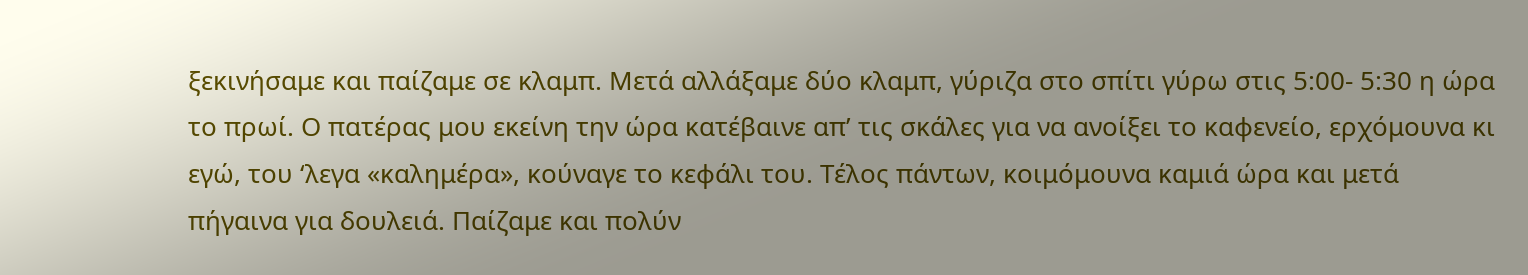ξεκινήσαμε και παίζαμε σε κλαμπ. Μετά αλλάξαμε δύο κλαμπ, γύριζα στο σπίτι γύρω στις 5:00- 5:30 η ώρα το πρωί. Ο πατέρας μου εκείνη την ώρα κατέβαινε απ’ τις σκάλες για να ανοίξει το καφενείο, ερχόμουνα κι εγώ, του ‘λεγα «καλημέρα», κούναγε το κεφάλι του. Τέλος πάντων, κοιμόμουνα καμιά ώρα και μετά πήγαινα για δουλειά. Παίζαμε και πολύν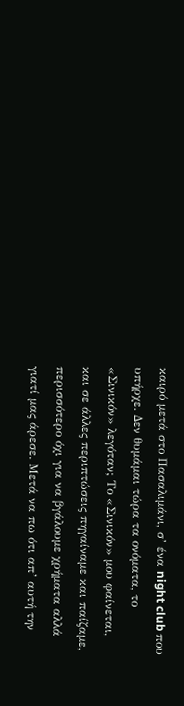καιρό μετά στο Πασαλιμάνι, σ’ ένα night club που υπήρχε. Δεν θυμάμαι τώρα τα ονόματα, το «Σινικόν» λεγόταν; Το «Σινικόν» μου φαίνεται, και σε άλλες περιπτώσεις πηγαίναμε και παίζαμε, περισσότερο όχι για να βγάλουμε χρήματα αλλά γιατί μας άρεσε. Μετά να πω ότι απ’ αυτή την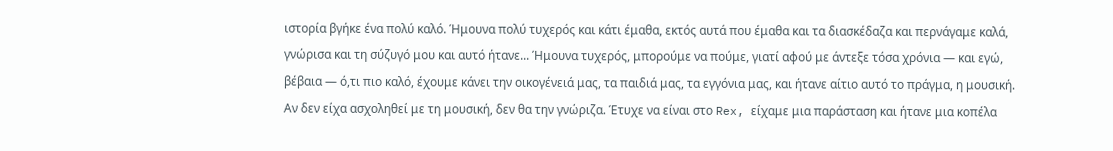ιστορία βγήκε ένα πολύ καλό. Ήμουνα πολύ τυχερός και κάτι έμαθα, εκτός αυτά που έμαθα και τα διασκέδαζα και περνάγαμε καλά, γνώρισα και τη σύζυγό μου και αυτό ήτανε... Ήμουνα τυχερός, μπορούμε να πούμε, γιατί αφού με άντεξε τόσα χρόνια — και εγώ, βέβαια — ό,τι πιο καλό, έχουμε κάνει την οικογένειά μας, τα παιδιά μας, τα εγγόνια μας, και ήτανε αίτιο αυτό το πράγμα, η μουσική. Αν δεν είχα ασχοληθεί με τη μουσική, δεν θα την γνώριζα. Έτυχε να είναι στο Rex, είχαμε μια παράσταση και ήτανε μια κοπέλα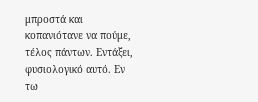μπροστά και κοπανιότανε να πούμε, τέλος πάντων. Εντάξει, φυσιολογικό αυτό. Εν τω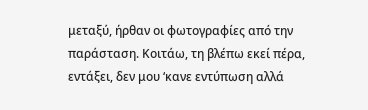μεταξύ, ήρθαν οι φωτογραφίες από την παράσταση. Κοιτάω, τη βλέπω εκεί πέρα, εντάξει, δεν μου ‘κανε εντύπωση αλλά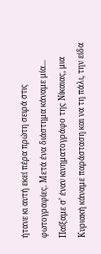ήτανε κι αυτή εκεί πέρα πρώτη σειρά στις φωτογραφίες. Μετά ένα διάστημα κάναμε μία... Παίξαμε σ’ έναν κινηματογράφο της Νίκαιας, μια Κυριακή κάναμε παράσταση και να τη πάλι, την είδα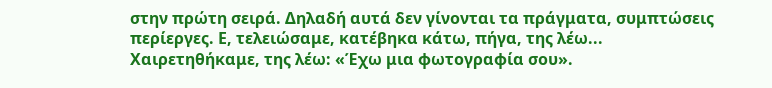στην πρώτη σειρά. Δηλαδή αυτά δεν γίνονται τα πράγματα, συμπτώσεις περίεργες. Ε, τελειώσαμε, κατέβηκα κάτω, πήγα, της λέω... Χαιρετηθήκαμε, της λέω: «Έχω μια φωτογραφία σου».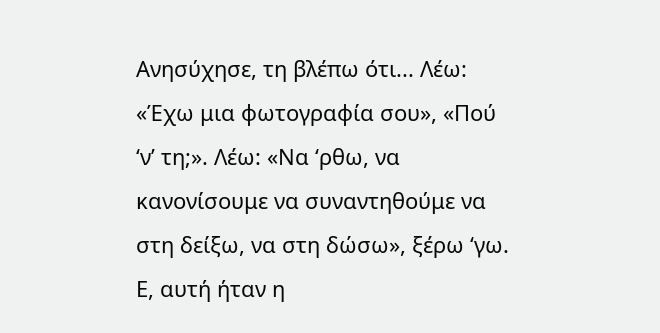Ανησύχησε, τη βλέπω ότι... Λέω: «Έχω μια φωτογραφία σου», «Πού ‘ν’ τη;». Λέω: «Να ‘ρθω, να κανονίσουμε να συναντηθούμε να στη δείξω, να στη δώσω», ξέρω ‘γω. Ε, αυτή ήταν η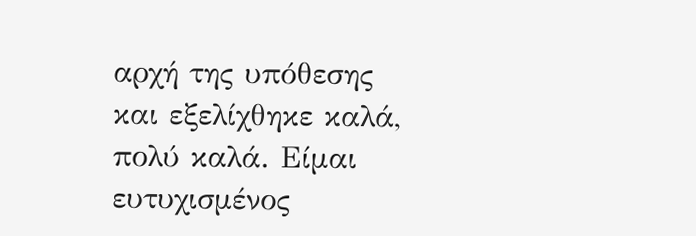αρχή της υπόθεσης και εξελίχθηκε καλά, πολύ καλά. Είμαι ευτυχισμένος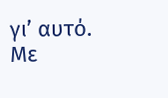γι’ αυτό.
Με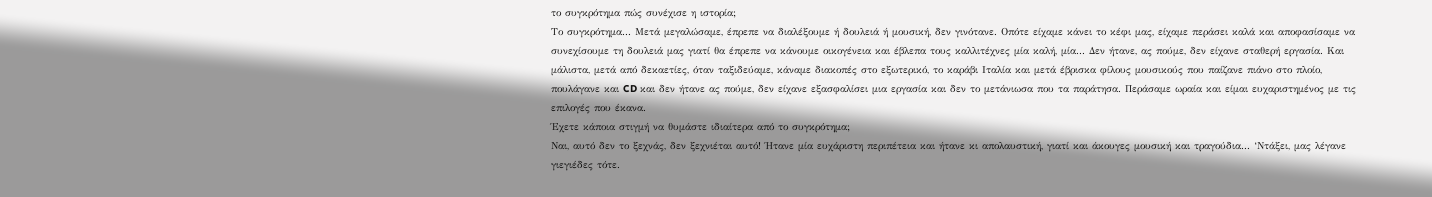το συγκρότημα πώς συνέχισε η ιστορία;
Το συγκρότημα... Μετά μεγαλώσαμε, έπρεπε να διαλέξουμε ή δουλειά ή μουσική, δεν γινότανε. Οπότε είχαμε κάνει το κέφι μας, είχαμε περάσει καλά και αποφασίσαμε να συνεχίσουμε τη δουλειά μας γιατί θα έπρεπε να κάνουμε οικογένεια και έβλεπα τους καλλιτέχνες μία καλή, μία... Δεν ήτανε, ας πούμε, δεν είχανε σταθερή εργασία. Και μάλιστα, μετά από δεκαετίες, όταν ταξιδεύαμε, κάναμε διακοπές στο εξωτερικό, το καράβι Ιταλία και μετά έβρισκα φίλους μουσικούς που παίζανε πιάνο στο πλοίο, πουλάγανε και CD και δεν ήτανε ας πούμε, δεν είχανε εξασφαλίσει μια εργασία και δεν το μετάνιωσα που τα παράτησα. Περάσαμε ωραία και είμαι ευχαριστημένος με τις επιλογές που έκανα.
Έχετε κάποια στιγμή να θυμάστε ιδιαίτερα από το συγκρότημα;
Ναι, αυτό δεν το ξεχνάς, δεν ξεχνιέται αυτό! Ήτανε μία ευχάριστη περιπέτεια και ήτανε κι απολαυστική, γιατί και άκουγες μουσική και τραγούδια... ‘Ντάξει, μας λέγανε γιεγιέδες τότε.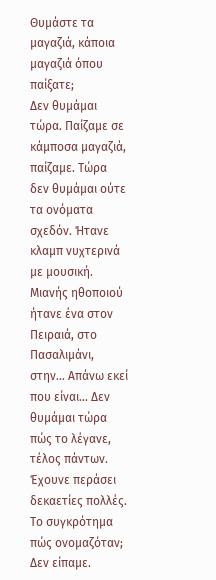Θυμάστε τα μαγαζιά, κάποια μαγαζιά όπου παίξατε;
Δεν θυμάμαι τώρα. Παίζαμε σε κάμποσα μαγαζιά, παίζαμε. Τώρα δεν θυμάμαι ούτε τα ονόματα σχεδόν. Ήτανε κλαμπ νυχτερινά με μουσική. Μιανής ηθοποιού ήτανε ένα στον Πειραιά, στο Πασαλιμάνι, στην... Απάνω εκεί που είναι... Δεν θυμάμαι τώρα πώς το λέγανε, τέλος πάντων. Έχουνε περάσει δεκαετίες πολλές.
Το συγκρότημα πώς ονομαζόταν; Δεν είπαμε.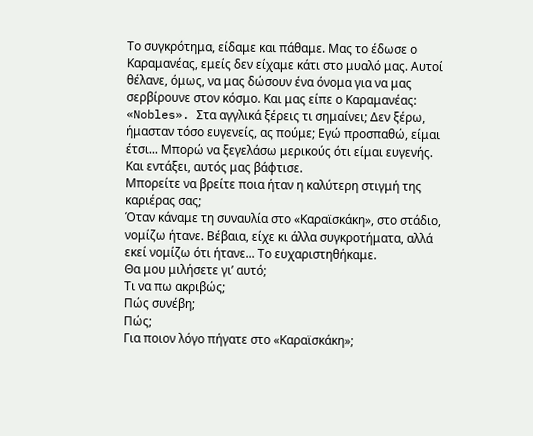Το συγκρότημα, είδαμε και πάθαμε. Μας το έδωσε ο Καραμανέας, εμείς δεν είχαμε κάτι στο μυαλό μας. Αυτοί θέλανε, όμως, να μας δώσουν ένα όνομα για να μας σερβίρουνε στον κόσμο. Και μας είπε ο Καραμανέας: «Nobles». Στα αγγλικά ξέρεις τι σημαίνει; Δεν ξέρω, ήμασταν τόσο ευγενείς, ας πούμε; Εγώ προσπαθώ, είμαι έτσι... Μπορώ να ξεγελάσω μερικούς ότι είμαι ευγενής. Και εντάξει, αυτός μας βάφτισε.
Μπορείτε να βρείτε ποια ήταν η καλύτερη στιγμή της καριέρας σας;
Όταν κάναμε τη συναυλία στο «Καραϊσκάκη», στο στάδιο, νομίζω ήτανε. Βέβαια, είχε κι άλλα συγκροτήματα, αλλά εκεί νομίζω ότι ήτανε... Το ευχαριστηθήκαμε.
Θα μου μιλήσετε γι’ αυτό;
Τι να πω ακριβώς;
Πώς συνέβη;
Πώς;
Για ποιον λόγο πήγατε στο «Καραϊσκάκη»;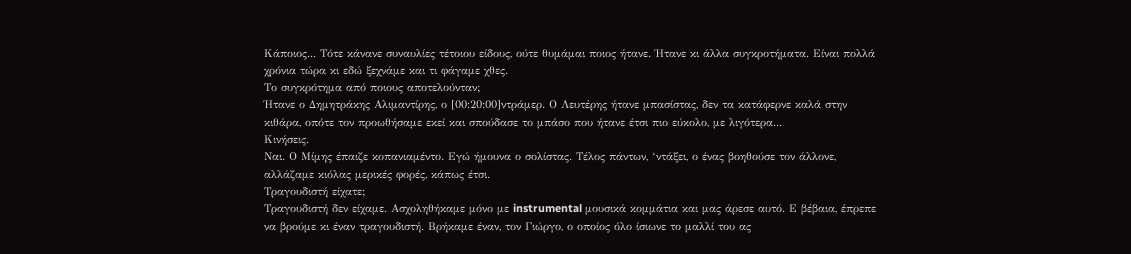Κάποιος... Τότε κάνανε συναυλίες τέτοιου είδους, ούτε θυμάμαι ποιος ήτανε. Ήτανε κι άλλα συγκροτήματα. Είναι πολλά χρόνια τώρα κι εδώ ξεχνάμε και τι φάγαμε χθες.
Το συγκρότημα από ποιους αποτελούνταν;
Ήτανε ο Δημητράκης Αλιμαντίρης, ο [00:20:00]ντράμερ. Ο Λευτέρης ήτανε μπασίστας, δεν τα κατάφερνε καλά στην κιθάρα, οπότε τον προωθήσαμε εκεί και σπούδασε το μπάσο που ήτανε έτσι πιο εύκολο, με λιγότερα...
Κινήσεις.
Ναι. Ο Μίμης έπαιζε κοπανιαμέντο. Εγώ ήμουνα ο σολίστας. Τέλος πάντων, ‘ντάξει, ο ένας βοηθούσε τον άλλονε, αλλάζαμε κιόλας μερικές φορές, κάπως έτσι.
Τραγουδιστή είχατε;
Τραγουδιστή δεν είχαμε. Ασχοληθήκαμε μόνο με instrumental μουσικά κομμάτια και μας άρεσε αυτό. Ε βέβαια, έπρεπε να βρούμε κι έναν τραγουδιστή. Βρήκαμε έναν, τον Γιώργο, ο οποίος όλο ίσιωνε το μαλλί του ας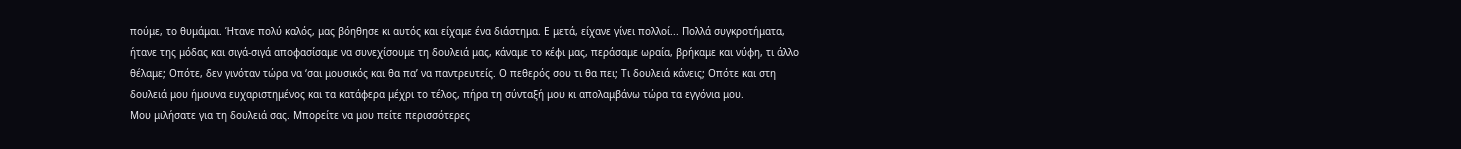πούμε, το θυμάμαι. Ήτανε πολύ καλός, μας βόηθησε κι αυτός και είχαμε ένα διάστημα. Ε μετά, είχανε γίνει πολλοί... Πολλά συγκροτήματα, ήτανε της μόδας και σιγά-σιγά αποφασίσαμε να συνεχίσουμε τη δουλειά μας, κάναμε το κέφι μας, περάσαμε ωραία, βρήκαμε και νύφη, τι άλλο θέλαμε; Οπότε, δεν γινόταν τώρα να ‘σαι μουσικός και θα πα’ να παντρευτείς. Ο πεθερός σου τι θα πει; Τι δουλειά κάνεις; Οπότε και στη δουλειά μου ήμουνα ευχαριστημένος και τα κατάφερα μέχρι το τέλος, πήρα τη σύνταξή μου κι απολαμβάνω τώρα τα εγγόνια μου.
Μου μιλήσατε για τη δουλειά σας. Μπορείτε να μου πείτε περισσότερες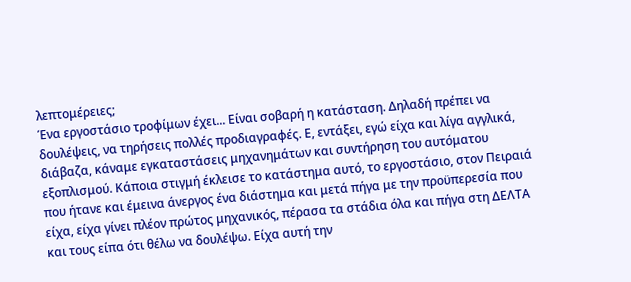λεπτομέρειες;
Ένα εργοστάσιο τροφίμων έχει... Είναι σοβαρή η κατάσταση. Δηλαδή πρέπει να δουλέψεις, να τηρήσεις πολλές προδιαγραφές. Ε, εντάξει, εγώ είχα και λίγα αγγλικά, διάβαζα, κάναμε εγκαταστάσεις μηχανημάτων και συντήρηση του αυτόματου εξοπλισμού. Κάποια στιγμή έκλεισε το κατάστημα αυτό, το εργοστάσιο, στον Πειραιά που ήτανε και έμεινα άνεργος ένα διάστημα και μετά πήγα με την προϋπερεσία που είχα, είχα γίνει πλέον πρώτος μηχανικός, πέρασα τα στάδια όλα και πήγα στη ΔΕΛΤΑ και τους είπα ότι θέλω να δουλέψω. Είχα αυτή την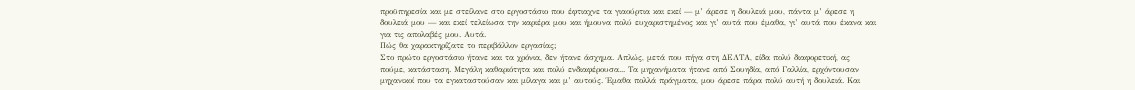προϋπηρεσία και με στείλανε στο εργοστάσιο που έφτιαχνε τα γιαούρτια και εκεί — μ’ άρεσε η δουλειά μου, πάντα μ’ άρεσε η δουλειά μου — και εκεί τελείωσα την καριέρα μου και ήμουνα πολύ ευχαριστημένος και γι’ αυτά που έμαθα, γι’ αυτά που έκανα και για τις απολαβές μου. Αυτά.
Πώς θα χαρακτηρίζατε το περιβάλλον εργασίας;
Στο πρώτο εργοστάσιο ήτανε και τα χρόνια, δεν ήτανε άσχημα. Απλώς, μετά που πήγα στη ΔΕΛΤΑ, είδα πολύ διαφορετική, ας πούμε, κατάσταση. Μεγάλη καθαριότητα και πολύ ενδιαφέρουσα... Τα μηχανήματα ήτανε από Σουηδία, από Γαλλία, ερχόντουσαν μηχανικοί που τα εγκαταστούσαν και μίλαγα και μ’ αυτούς. Έμαθα πολλά πράγματα, μου άρεσε πάρα πολύ αυτή η δουλειά. Και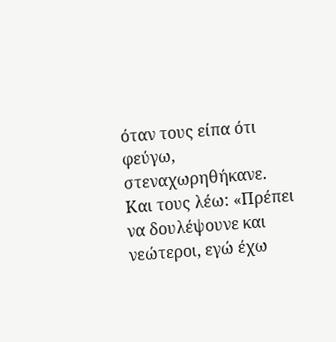όταν τους είπα ότι φεύγω, στεναχωρηθήκανε. Και τους λέω: «Πρέπει να δουλέψουνε και νεώτεροι, εγώ έχω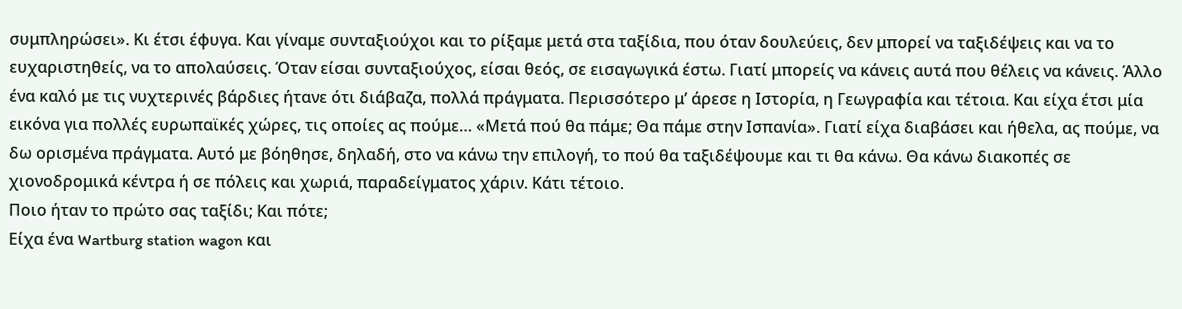συμπληρώσει». Κι έτσι έφυγα. Και γίναμε συνταξιούχοι και το ρίξαμε μετά στα ταξίδια, που όταν δουλεύεις, δεν μπορεί να ταξιδέψεις και να το ευχαριστηθείς, να το απολαύσεις. Όταν είσαι συνταξιούχος, είσαι θεός, σε εισαγωγικά έστω. Γιατί μπορείς να κάνεις αυτά που θέλεις να κάνεις. Άλλο ένα καλό με τις νυχτερινές βάρδιες ήτανε ότι διάβαζα, πολλά πράγματα. Περισσότερο μ’ άρεσε η Ιστορία, η Γεωγραφία και τέτοια. Και είχα έτσι μία εικόνα για πολλές ευρωπαϊκές χώρες, τις οποίες ας πούμε… «Μετά πού θα πάμε; Θα πάμε στην Ισπανία». Γιατί είχα διαβάσει και ήθελα, ας πούμε, να δω ορισμένα πράγματα. Αυτό με βόηθησε, δηλαδή, στο να κάνω την επιλογή, το πού θα ταξιδέψουμε και τι θα κάνω. Θα κάνω διακοπές σε χιονοδρομικά κέντρα ή σε πόλεις και χωριά, παραδείγματος χάριν. Κάτι τέτοιο.
Ποιο ήταν το πρώτο σας ταξίδι; Και πότε;
Είχα ένα Wartburg station wagon και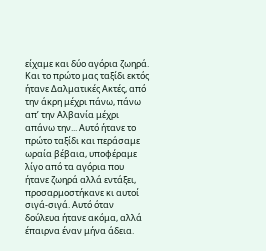είχαμε και δύο αγόρια ζωηρά. Και το πρώτο μας ταξίδι εκτός ήτανε Δαλματικές Ακτές, από την άκρη μέχρι πάνω, πάνω απ’ την Αλβανία μέχρι απάνω την... Αυτό ήτανε το πρώτο ταξίδι και περάσαμε ωραία βέβαια, υποφέραμε λίγο από τα αγόρια που ήτανε ζωηρά αλλά εντάξει, προσαρμοστήκανε κι αυτοί σιγά-σιγά. Αυτό όταν δούλευα ήτανε ακόμα, αλλά έπαιρνα έναν μήνα άδεια.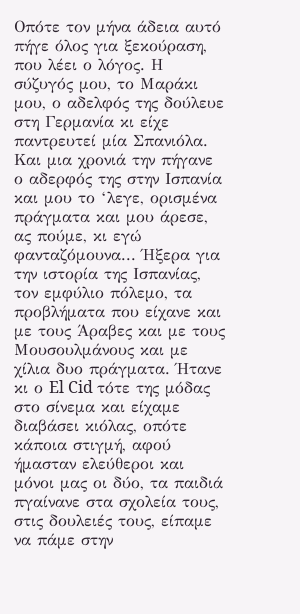Οπότε τον μήνα άδεια αυτό πήγε όλος για ξεκούραση, που λέει ο λόγος. Η σύζυγός μου, το Μαράκι μου, ο αδελφός της δούλευε στη Γερμανία κι είχε παντρευτεί μία Σπανιόλα. Και μια χρονιά την πήγανε ο αδερφός της στην Ισπανία και μου το ‘λεγε, ορισμένα πράγματα και μου άρεσε, ας πούμε, κι εγώ φανταζόμουνα... Ήξερα για την ιστορία της Ισπανίας, τον εμφύλιο πόλεμο, τα προβλήματα που είχανε και με τους Άραβες και με τους Μουσουλμάνους και με χίλια δυο πράγματα. Ήτανε κι ο El Cid τότε της μόδας στο σίνεμα και είχαμε διαβάσει κιόλας, οπότε κάποια στιγμή, αφού ήμασταν ελεύθεροι και μόνοι μας οι δύο, τα παιδιά πγαίνανε στα σχολεία τους, στις δουλειές τους, είπαμε να πάμε στην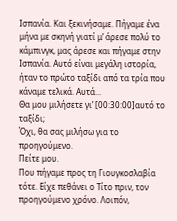Ισπανία. Και ξεκινήσαμε. Πήγαμε ένα μήνα με σκηνή γιατί μ’ άρεσε πολύ το κάμπινγκ, μας άρεσε και πήγαμε στην Ισπανία. Αυτό είναι μεγάλη ιστορία, ήταν το πρώτο ταξίδι από τα τρία που κάναμε τελικά. Αυτά...
Θα μου μιλήσετε γι’ [00:30:00]αυτό το ταξίδι;
Όχι, θα σας μιλήσω για το προηγούμενο.
Πείτε μου.
Που πήγαμε προς τη Γιουγκοσλαβία τότε. Είχε πεθάνει ο Τίτο πριν, τον προηγούμενο χρόνο. Λοιπόν,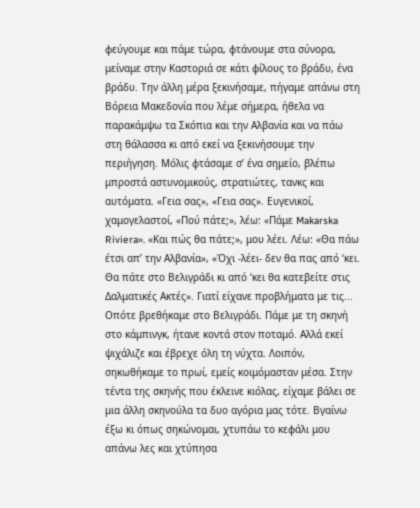φεύγουμε και πάμε τώρα, φτάνουμε στα σύνορα, μείναμε στην Καστοριά σε κάτι φίλους το βράδυ, ένα βράδυ. Την άλλη μέρα ξεκινήσαμε, πήγαμε απάνω στη Βόρεια Μακεδονία που λέμε σήμερα, ήθελα να παρακάμψω τα Σκόπια και την Αλβανία και να πάω στη θάλασσα κι από εκεί να ξεκινήσουμε την περιήγηση. Μόλις φτάσαμε σ’ ένα σημείο, βλέπω μπροστά αστυνομικούς, στρατιώτες, τανκς και αυτόματα. «Γεια σας», «Γεια σας». Ευγενικοί, χαμογελαστοί, «Πού πάτε;», λέω: «Πάμε Makarska Riviera». «Και πώς θα πάτε;», μου λέει. Λέω: «Θα πάω έτσι απ’ την Αλβανία», «Όχι -λέει- δεν θα πας από ‘κει. Θα πάτε στο Βελιγράδι κι από ‘κει θα κατεβείτε στις Δαλματικές Ακτές». Γιατί είχανε προβλήματα με τις... Οπότε βρεθήκαμε στο Βελιγράδι. Πάμε με τη σκηνή στο κάμπινγκ, ήτανε κοντά στον ποταμό. Αλλά εκεί ψιχάλιζε και έβρεχε όλη τη νύχτα. Λοιπόν, σηκωθήκαμε το πρωί, εμείς κοιμόμασταν μέσα. Στην τέντα της σκηνής που έκλεινε κιόλας, είχαμε βάλει σε μια άλλη σκηνούλα τα δυο αγόρια μας τότε. Βγαίνω έξω κι όπως σηκώνομαι, χτυπάω το κεφάλι μου απάνω λες και χτύπησα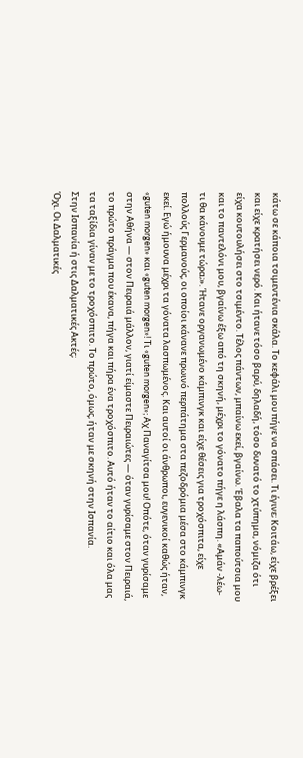κάτω σε κάποια τσιμεντένια σκάλα. Το κεφάλι μου πήγε να σπάσει. Τι έγινε; Κοιτάω, είχε βρέξει και είχε κρατήσει νερό. Και ήτανε τόσο βαρύ, δηλαδή, τόσο δυνατό το χτύπημα, νόμιζα ότι είχα κουτουλήσει στο τσιμέντο. Τέλος πάντων, μπαίνω εκεί, βγαίνω. Έβαλα τα παπούτσια μου και το παντελόνι μου, βγαίνω έξω από τη σκηνή, μέχρι το γόνατο πήγε η λάσπη. «Αμάν -λέω- τι θα κάνουμε τώρα;». Ήτανε οργανωμένο κάμπινγκ και είχε θέσεις για τροχόσπιτα, είχε πολλούς Γερμανούς, οι οποίοι κάνανε πρωινό περπάτημα στα πεζοδρόμια μέσα στο κάμπινγκ εκεί. Εγώ ήμουνα μέχρι τα γόνατα λασπωμένος. Και αυτοί οι άνθρωποι, ευγενικοί καθώς ήταν, «guten morgen» και «guten morgen»! Τι «guten morgen»; Αχ Παναγίτσα μου! Οπότε, όταν γυρίσαμε στην Αθήνα — στον Πειραιά μάλλον, γιατί είμαστε Πειραιώτες — όταν γυρίσαμε στον Πειραιά, το πρώτο πράγμα που έκανα, πήγα και πήρα ένα τροχόσπιτο. Αυτό ήταν το αίτιο και όλα μας τα ταξίδια γίναν με το τροχόσπιτο. Το πρώτο, όμως, ήταν με σκηνή στην Ισπανία.
Στην Ισπανία ή στις Δαλματικές Ακτές;
Όχι. Οι Δαλματικές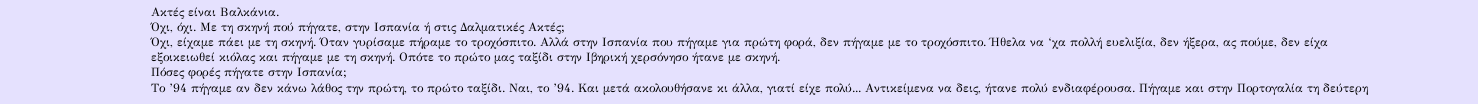Ακτές είναι Βαλκάνια.
Όχι, όχι. Με τη σκηνή πού πήγατε, στην Ισπανία ή στις Δαλματικές Ακτές;
Όχι, είχαμε πάει με τη σκηνή. Όταν γυρίσαμε πήραμε το τροχόσπιτο. Αλλά στην Ισπανία που πήγαμε για πρώτη φορά, δεν πήγαμε με το τροχόσπιτο. Ήθελα να ‘χα πολλή ευελιξία, δεν ήξερα, ας πούμε, δεν είχα εξοικειωθεί κιόλας και πήγαμε με τη σκηνή. Οπότε το πρώτο μας ταξίδι στην Ιβηρική χερσόνησο ήτανε με σκηνή.
Πόσες φορές πήγατε στην Ισπανία;
Το ’94 πήγαμε αν δεν κάνω λάθος την πρώτη, το πρώτο ταξίδι. Ναι, το ’94. Και μετά ακολουθήσανε κι άλλα, γιατί είχε πολύ... Αντικείμενα να δεις, ήτανε πολύ ενδιαφέρουσα. Πήγαμε και στην Πορτογαλία τη δεύτερη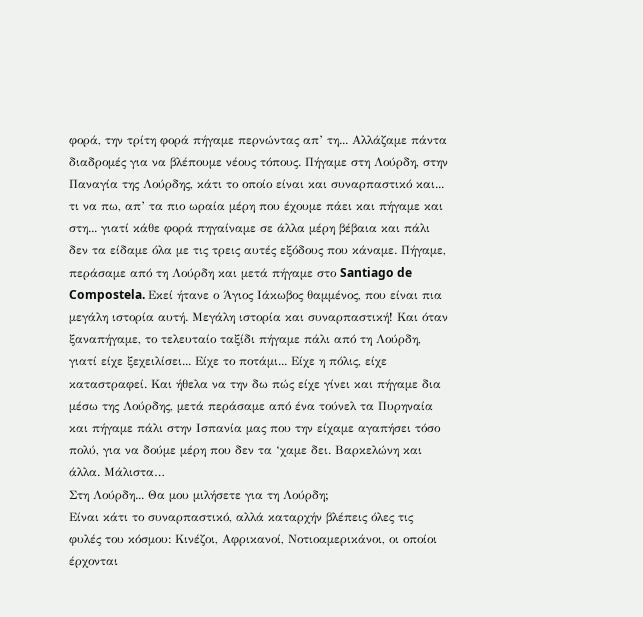φορά, την τρίτη φορά πήγαμε περνώντας απ’ τη... Αλλάζαμε πάντα διαδρομές για να βλέπουμε νέους τόπους. Πήγαμε στη Λούρδη, στην Παναγία της Λούρδης, κάτι το οποίο είναι και συναρπαστικό και... τι να πω, απ’ τα πιο ωραία μέρη που έχουμε πάει και πήγαμε και στη... γιατί κάθε φορά πηγαίναμε σε άλλα μέρη βέβαια και πάλι δεν τα είδαμε όλα με τις τρεις αυτές εξόδους που κάναμε. Πήγαμε, περάσαμε από τη Λούρδη και μετά πήγαμε στο Santiago de Compostela. Εκεί ήτανε ο Άγιος Ιάκωβος θαμμένος, που είναι πια μεγάλη ιστορία αυτή. Μεγάλη ιστορία και συναρπαστική! Και όταν ξαναπήγαμε, το τελευταίο ταξίδι πήγαμε πάλι από τη Λούρδη, γιατί είχε ξεχειλίσει... Είχε το ποτάμι... Είχε η πόλις, είχε καταστραφεί. Και ήθελα να την δω πώς είχε γίνει και πήγαμε δια μέσω της Λούρδης, μετά περάσαμε από ένα τούνελ τα Πυρηναία και πήγαμε πάλι στην Ισπανία μας που την είχαμε αγαπήσει τόσο πολύ, για να δούμε μέρη που δεν τα ‘χαμε δει. Βαρκελώνη και άλλα. Μάλιστα…
Στη Λούρδη... Θα μου μιλήσετε για τη Λούρδη;
Είναι κάτι το συναρπαστικό, αλλά καταρχήν βλέπεις όλες τις φυλές του κόσμου: Κινέζοι, Αφρικανοί, Νοτιοαμερικάνοι, οι οποίοι έρχονται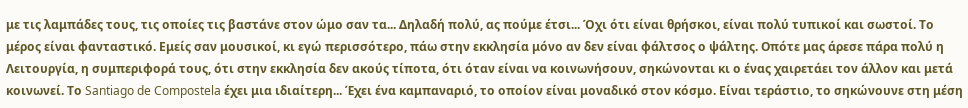με τις λαμπάδες τους, τις οποίες τις βαστάνε στον ώμο σαν τα... Δηλαδή πολύ, ας πούμε έτσι... Όχι ότι είναι θρήσκοι, είναι πολύ τυπικοί και σωστοί. Το μέρος είναι φανταστικό. Εμείς σαν μουσικοί, κι εγώ περισσότερο, πάω στην εκκλησία μόνο αν δεν είναι φάλτσος ο ψάλτης. Οπότε μας άρεσε πάρα πολύ η Λειτουργία, η συμπεριφορά τους, ότι στην εκκλησία δεν ακούς τίποτα, ότι όταν είναι να κοινωνήσουν, σηκώνονται κι ο ένας χαιρετάει τον άλλον και μετά κοινωνεί. Το Santiago de Compostela έχει μια ιδιαίτερη... Έχει ένα καμπαναριό, το οποίον είναι μοναδικό στον κόσμο. Είναι τεράστιο, το σηκώνουνε στη μέση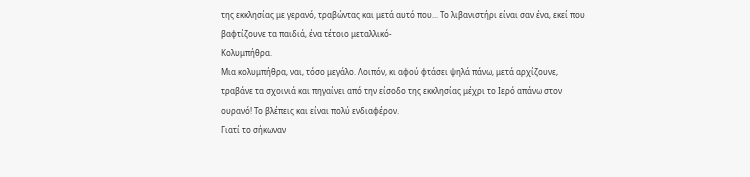της εκκλησίας με γερανό, τραβώντας και μετά αυτό που... Το λιβανιστήρι είναι σαν ένα, εκεί που βαφτίζουνε τα παιδιά, ένα τέτοιο μεταλλικό-
Κολυμπήθρα.
Μια κολυμπήθρα, ναι, τόσο μεγάλο. Λοιπόν, κι αφού φτάσει ψηλά πάνω, μετά αρχίζουνε, τραβάνε τα σχοινιά και πηγαίνει από την είσοδο της εκκλησίας μέχρι το Ιερό απάνω στον ουρανό! Το βλέπεις και είναι πολύ ενδιαφέρον.
Γιατί το σήκωναν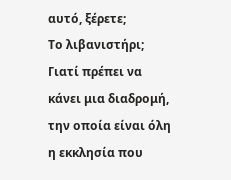αυτό, ξέρετε;
Το λιβανιστήρι; Γιατί πρέπει να κάνει μια διαδρομή, την οποία είναι όλη η εκκλησία που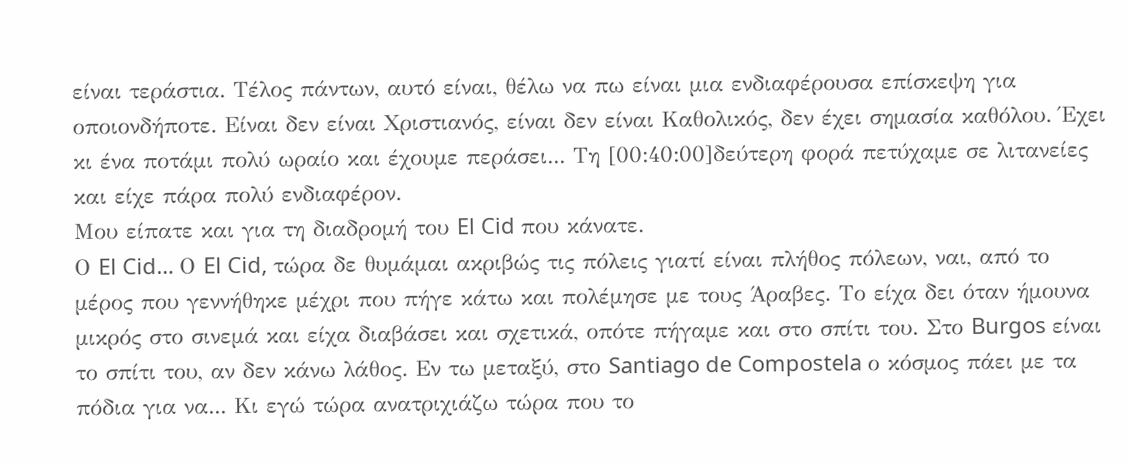είναι τεράστια. Τέλος πάντων, αυτό είναι, θέλω να πω είναι μια ενδιαφέρουσα επίσκεψη για οποιονδήποτε. Είναι δεν είναι Χριστιανός, είναι δεν είναι Καθολικός, δεν έχει σημασία καθόλου. Έχει κι ένα ποτάμι πολύ ωραίο και έχουμε περάσει... Tη [00:40:00]δεύτερη φορά πετύχαμε σε λιτανείες και είχε πάρα πολύ ενδιαφέρον.
Μου είπατε και για τη διαδρομή του El Cid που κάνατε.
Ο El Cid… Ο El Cid, τώρα δε θυμάμαι ακριβώς τις πόλεις γιατί είναι πλήθος πόλεων, ναι, από το μέρος που γεννήθηκε μέχρι που πήγε κάτω και πολέμησε με τους Άραβες. Το είχα δει όταν ήμουνα μικρός στο σινεμά και είχα διαβάσει και σχετικά, οπότε πήγαμε και στο σπίτι του. Στο Burgos είναι το σπίτι του, αν δεν κάνω λάθος. Εν τω μεταξύ, στο Santiago de Compostela ο κόσμος πάει με τα πόδια για να... Κι εγώ τώρα ανατριχιάζω τώρα που το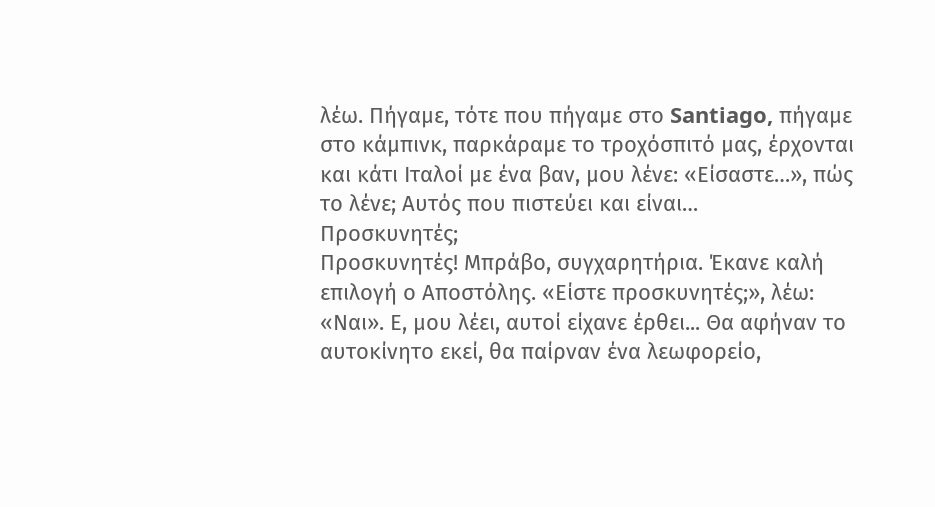λέω. Πήγαμε, τότε που πήγαμε στο Santiago, πήγαμε στο κάμπινκ, παρκάραμε το τροχόσπιτό μας, έρχονται και κάτι Ιταλοί με ένα βαν, μου λένε: «Είσαστε…», πώς το λένε; Αυτός που πιστεύει και είναι…
Προσκυνητές;
Προσκυνητές! Μπράβο, συγχαρητήρια. Έκανε καλή επιλογή ο Αποστόλης. «Είστε προσκυνητές;», λέω: «Ναι». Ε, μου λέει, αυτοί είχανε έρθει... Θα αφήναν το αυτοκίνητο εκεί, θα παίρναν ένα λεωφορείο,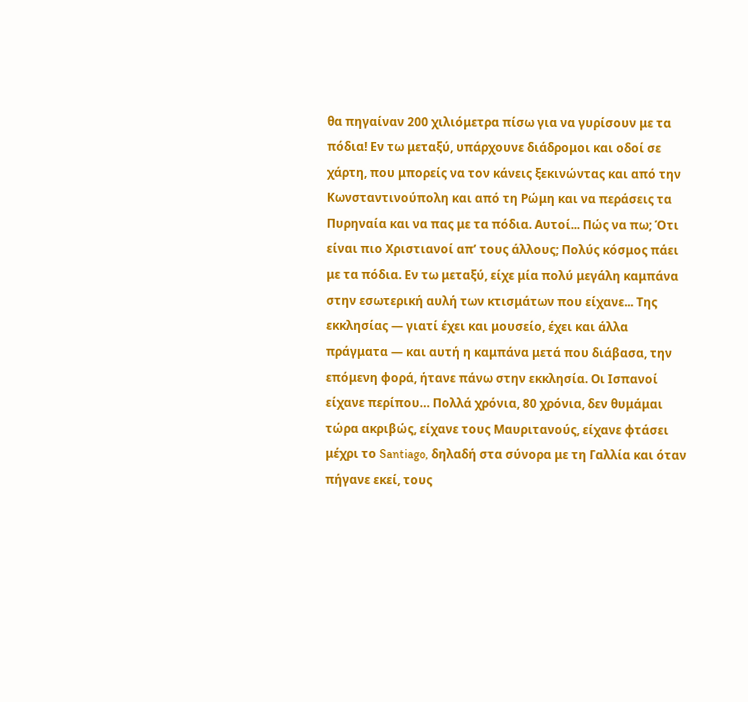θα πηγαίναν 200 χιλιόμετρα πίσω για να γυρίσουν με τα πόδια! Εν τω μεταξύ, υπάρχουνε διάδρομοι και οδοί σε χάρτη, που μπορείς να τον κάνεις ξεκινώντας και από την Κωνσταντινούπολη και από τη Ρώμη και να περάσεις τα Πυρηναία και να πας με τα πόδια. Αυτοί... Πώς να πω; Ότι είναι πιο Χριστιανοί απ’ τους άλλους; Πολύς κόσμος πάει με τα πόδια. Εν τω μεταξύ, είχε μία πολύ μεγάλη καμπάνα στην εσωτερική αυλή των κτισμάτων που είχανε... Της εκκλησίας — γιατί έχει και μουσείο, έχει και άλλα πράγματα — και αυτή η καμπάνα μετά που διάβασα, την επόμενη φορά, ήτανε πάνω στην εκκλησία. Οι Ισπανοί είχανε περίπου… Πολλά χρόνια, 80 χρόνια, δεν θυμάμαι τώρα ακριβώς, είχανε τους Μαυριτανούς, είχανε φτάσει μέχρι το Santiago, δηλαδή στα σύνορα με τη Γαλλία και όταν πήγανε εκεί, τους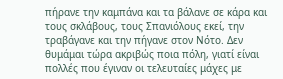πήρανε την καμπάνα και τα βάλανε σε κάρα και τους σκλάβους, τους Σπανιόλους εκεί, την τραβάγανε και την πήγανε στον Νότο. Δεν θυμάμαι τώρα ακριβώς ποια πόλη, γιατί είναι πολλές που έγιναν οι τελευταίες μάχες με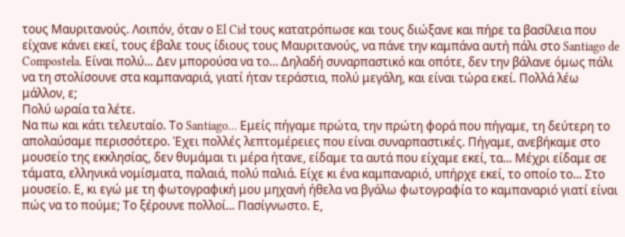τους Μαυριτανούς. Λοιπόν, όταν ο El Cid τους κατατρόπωσε και τους διώξανε και πήρε τα βασίλεια που είχανε κάνει εκεί, τους έβαλε τους ίδιους τους Μαυριτανούς, να πάνε την καμπάνα αυτή πάλι στο Santiago de Compostela. Είναι πολύ... Δεν μπορούσα να το… Δηλαδή συναρπαστικό και οπότε, δεν την βάλανε όμως πάλι να τη στολίσουνε στα καμπαναριά, γιατί ήταν τεράστια, πολύ μεγάλη, και είναι τώρα εκεί. Πολλά λέω μάλλον, ε;
Πολύ ωραία τα λέτε.
Να πω και κάτι τελευταίο. Το Santiago… Εμείς πήγαμε πρώτα, την πρώτη φορά που πήγαμε, τη δεύτερη το απολαύσαμε περισσότερο. Έχει πολλές λεπτομέρειες που είναι συναρπαστικές. Πήγαμε, ανεβήκαμε στο μουσείο της εκκλησίας, δεν θυμάμαι τι μέρα ήτανε, είδαμε τα αυτά που είχαμε εκεί, τα... Μέχρι είδαμε σε τάματα, ελληνικά νομίσματα, παλαιά, πολύ παλιά. Είχε κι ένα καμπαναριό, υπήρχε εκεί, το οποίο το... Στο μουσείο. Ε, κι εγώ με τη φωτογραφική μου μηχανή ήθελα να βγάλω φωτογραφία το καμπαναριό γιατί είναι πώς να το πούμε; Το ξέρουνε πολλοί... Πασίγνωστο. Ε,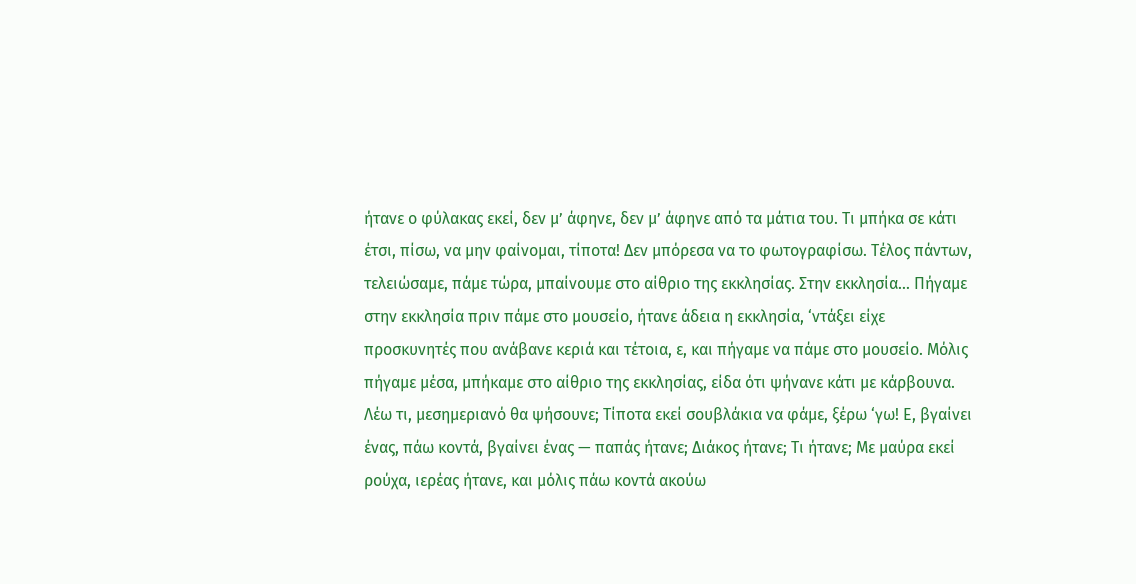ήτανε ο φύλακας εκεί, δεν μ’ άφηνε, δεν μ’ άφηνε από τα μάτια του. Τι μπήκα σε κάτι έτσι, πίσω, να μην φαίνομαι, τίποτα! Δεν μπόρεσα να το φωτογραφίσω. Τέλος πάντων, τελειώσαμε, πάμε τώρα, μπαίνουμε στο αίθριο της εκκλησίας. Στην εκκλησία... Πήγαμε στην εκκλησία πριν πάμε στο μουσείο, ήτανε άδεια η εκκλησία, ‘ντάξει είχε προσκυνητές που ανάβανε κεριά και τέτοια, ε, και πήγαμε να πάμε στο μουσείο. Μόλις πήγαμε μέσα, μπήκαμε στο αίθριο της εκκλησίας, είδα ότι ψήνανε κάτι με κάρβουνα. Λέω τι, μεσημεριανό θα ψήσουνε; Τίποτα εκεί σουβλάκια να φάμε, ξέρω ‘γω! Ε, βγαίνει ένας, πάω κοντά, βγαίνει ένας — παπάς ήτανε; Διάκος ήτανε; Τι ήτανε; Με μαύρα εκεί ρούχα, ιερέας ήτανε, και μόλις πάω κοντά ακούω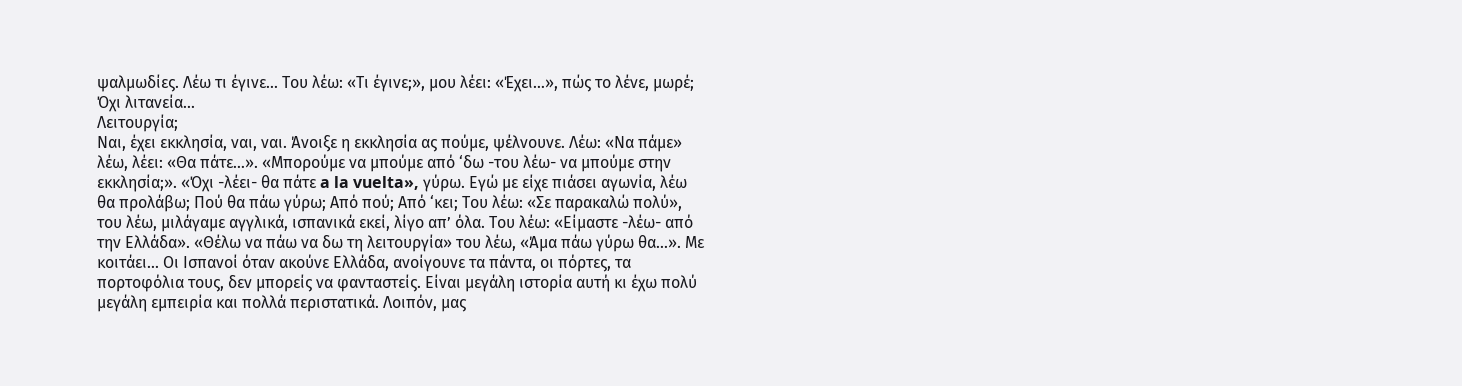ψαλμωδίες. Λέω τι έγινε... Του λέω: «Τι έγινε;», μου λέει: «Έχει…», πώς το λένε, μωρέ; Όχι λιτανεία...
Λειτουργία;
Ναι, έχει εκκλησία, ναι, ναι. Άνοιξε η εκκλησία ας πούμε, ψέλνουνε. Λέω: «Να πάμε» λέω, λέει: «Θα πάτε…». «Μπορούμε να μπούμε από ‘δω -του λέω- να μπούμε στην εκκλησία;». «Όχι -λέει- θα πάτε a la vuelta», γύρω. Εγώ με είχε πιάσει αγωνία, λέω θα προλάβω; Πού θα πάω γύρω; Από πού; Από ‘κει; Του λέω: «Σε παρακαλώ πολύ», του λέω, μιλάγαμε αγγλικά, ισπανικά εκεί, λίγο απ’ όλα. Του λέω: «Είμαστε -λέω- από την Ελλάδα». «Θέλω να πάω να δω τη λειτουργία» του λέω, «Άμα πάω γύρω θα...». Με κοιτάει... Οι Ισπανοί όταν ακούνε Ελλάδα, ανοίγουνε τα πάντα, οι πόρτες, τα πορτοφόλια τους, δεν μπορείς να φανταστείς. Είναι μεγάλη ιστορία αυτή κι έχω πολύ μεγάλη εμπειρία και πολλά περιστατικά. Λοιπόν, μας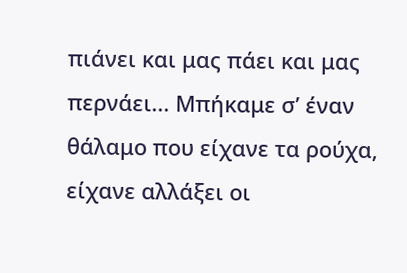πιάνει και μας πάει και μας περνάει... Μπήκαμε σ’ έναν θάλαμο που είχανε τα ρούχα, είχανε αλλάξει οι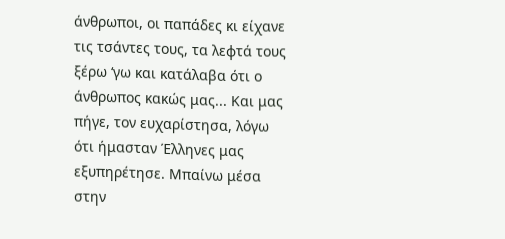άνθρωποι, οι παπάδες κι είχανε τις τσάντες τους, τα λεφτά τους ξέρω ‘γω και κατάλαβα ότι ο άνθρωπος κακώς μας... Και μας πήγε, τον ευχαρίστησα, λόγω ότι ήμασταν Έλληνες μας εξυπηρέτησε. Μπαίνω μέσα στην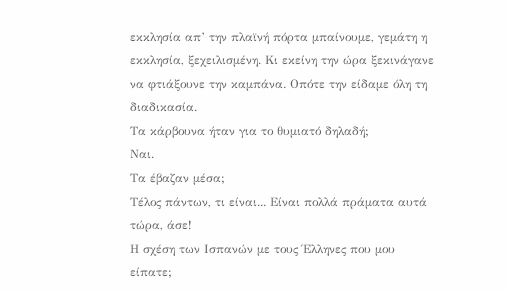εκκλησία απ’ την πλαϊνή πόρτα μπαίνουμε, γεμάτη η εκκλησία, ξεχειλισμένη. Κι εκείνη την ώρα ξεκινάγανε να φτιάξουνε την καμπάνα. Οπότε την είδαμε όλη τη διαδικασία.
Τα κάρβουνα ήταν για το θυμιατό δηλαδή;
Ναι.
Τα έβαζαν μέσα;
Τέλος πάντων, τι είναι... Είναι πολλά πράματα αυτά τώρα, άσε!
Η σχέση των Ισπανών με τους Έλληνες που μου είπατε;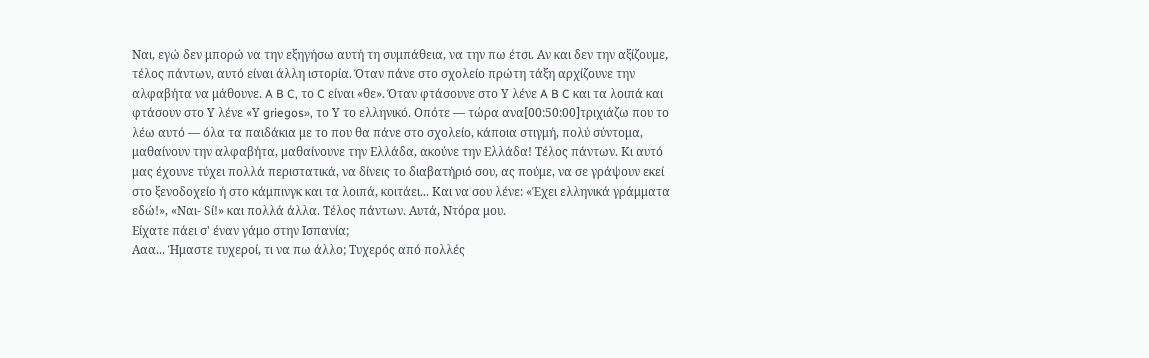Ναι, εγώ δεν μπορώ να την εξηγήσω αυτή τη συμπάθεια, να την πω έτσι. Αν και δεν την αξίζουμε, τέλος πάντων, αυτό είναι άλλη ιστορία. Όταν πάνε στο σχολείο πρώτη τάξη αρχίζουνε την αλφαβήτα να μάθουνε. A B C, το C είναι «θε». Όταν φτάσουνε στο Υ λένε A B C και τα λοιπά και φτάσουν στο Υ λένε «Υ griegos», το Υ το ελληνικό. Οπότε — τώρα ανα[00:50:00]τριχιάζω που το λέω αυτό — όλα τα παιδάκια με το που θα πάνε στο σχολείο, κάποια στιγμή, πολύ σύντομα, μαθαίνουν την αλφαβήτα, μαθαίνουνε την Ελλάδα, ακούνε την Ελλάδα! Τέλος πάντων. Κι αυτό μας έχουνε τύχει πολλά περιστατικά, να δίνεις το διαβατήριό σου, ας πούμε, να σε γράψουν εκεί στο ξενοδοχείο ή στο κάμπινγκ και τα λοιπά, κοιτάει... Και να σου λένε: «Έχει ελληνικά γράμματα εδώ!», «Ναι- Sί!» και πολλά άλλα. Τέλος πάντων. Αυτά, Ντόρα μου.
Είχατε πάει σ' έναν γάμο στην Ισπανία;
Ααα... Ήμαστε τυχεροί, τι να πω άλλο; Τυχερός από πολλές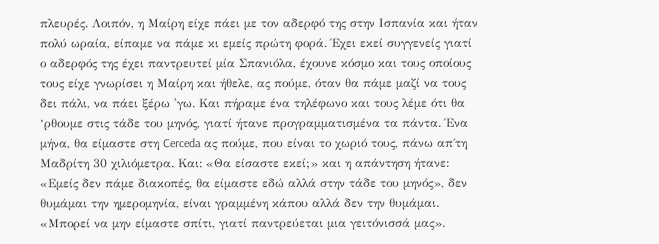πλευρές. Λοιπόν, η Μαίρη είχε πάει με τον αδερφό της στην Ισπανία και ήταν πολύ ωραία, είπαμε να πάμε κι εμείς πρώτη φορά. Έχει εκεί συγγενείς γιατί ο αδερφός της έχει παντρευτεί μία Σπανιόλα, έχουνε κόσμο και τους οποίους τους είχε γνωρίσει η Μαίρη και ήθελε, ας πούμε, όταν θα πάμε μαζί να τους δει πάλι, να πάει ξέρω 'γω. Και πήραμε ένα τηλέφωνο και τους λέμε ότι θα ‘ρθουμε στις τάδε του μηνός, γιατί ήτανε προγραμματισμένα τα πάντα. Ένα μήνα, θα είμαστε στη Cerceda ας πούμε, που είναι το χωριό τους, πάνω απ΄τη Μαδρίτη 30 χιλιόμετρα. Και: «Θα είσαστε εκεί;» και η απάντηση ήτανε: «Εμείς δεν πάμε διακοπές, θα είμαστε εδώ αλλά στην τάδε του μηνός», δεν θυμάμαι την ημερομηνία, είναι γραμμένη κάπου αλλά δεν την θυμάμαι. «Μπορεί να μην είμαστε σπίτι, γιατί παντρεύεται μια γειτόνισσά μας».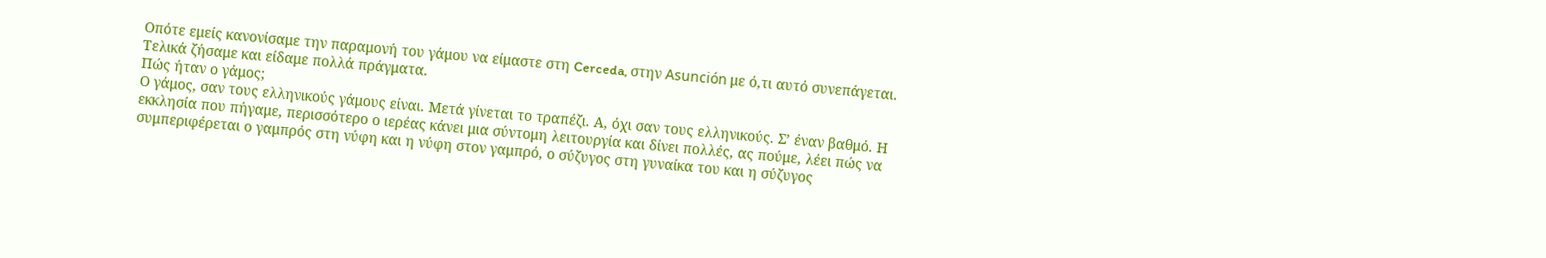Οπότε εμείς κανονίσαμε την παραμονή του γάμου να είμαστε στη Cerceda, στην Asunción με ό,τι αυτό συνεπάγεται. Τελικά ζήσαμε και είδαμε πολλά πράγματα.
Πώς ήταν ο γάμος;
Ο γάμος, σαν τους ελληνικούς γάμους είναι. Μετά γίνεται το τραπέζι. Α, όχι σαν τους ελληνικούς. Σ’ έναν βαθμό. Η εκκλησία που πήγαμε, περισσότερο ο ιερέας κάνει μια σύντομη λειτουργία και δίνει πολλές, ας πούμε, λέει πώς να συμπεριφέρεται ο γαμπρός στη νύφη και η νύφη στον γαμπρό, ο σύζυγος στη γυναίκα του και η σύζυγος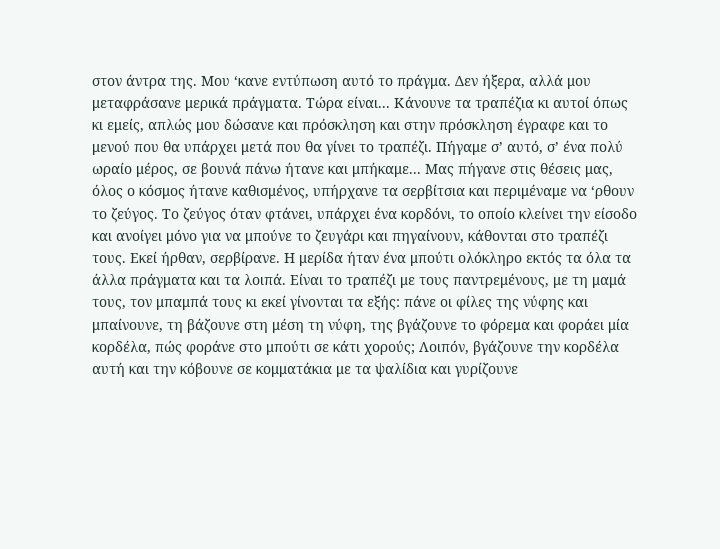στον άντρα της. Μου ‘κανε εντύπωση αυτό το πράγμα. Δεν ήξερα, αλλά μου μεταφράσανε μερικά πράγματα. Τώρα είναι... Κάνουνε τα τραπέζια κι αυτοί όπως κι εμείς, απλώς μου δώσανε και πρόσκληση και στην πρόσκληση έγραφε και το μενού που θα υπάρχει μετά που θα γίνει το τραπέζι. Πήγαμε σ’ αυτό, σ’ ένα πολύ ωραίο μέρος, σε βουνά πάνω ήτανε και μπήκαμε... Μας πήγανε στις θέσεις μας, όλος ο κόσμος ήτανε καθισμένος, υπήρχανε τα σερβίτσια και περιμέναμε να ‘ρθουν το ζεύγος. Το ζεύγος όταν φτάνει, υπάρχει ένα κορδόνι, το οποίο κλείνει την είσοδο και ανοίγει μόνο για να μπούνε το ζευγάρι και πηγαίνουν, κάθονται στο τραπέζι τους. Εκεί ήρθαν, σερβίρανε. Η μερίδα ήταν ένα μπούτι ολόκληρο εκτός τα όλα τα άλλα πράγματα και τα λοιπά. Είναι το τραπέζι με τους παντρεμένους, με τη μαμά τους, τον μπαμπά τους κι εκεί γίνονται τα εξής: πάνε οι φίλες της νύφης και μπαίνουνε, τη βάζουνε στη μέση τη νύφη, της βγάζουνε το φόρεμα και φοράει μία κορδέλα, πώς φοράνε στο μπούτι σε κάτι χορούς; Λοιπόν, βγάζουνε την κορδέλα αυτή και την κόβουνε σε κομματάκια με τα ψαλίδια και γυρίζουνε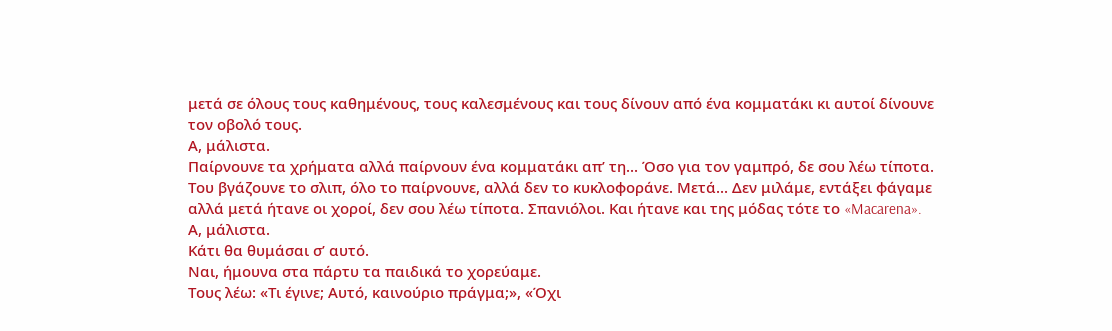μετά σε όλους τους καθημένους, τους καλεσμένους και τους δίνουν από ένα κομματάκι κι αυτοί δίνουνε τον οβολό τους.
Α, μάλιστα.
Παίρνουνε τα χρήματα αλλά παίρνουν ένα κομματάκι απ’ τη... Όσο για τον γαμπρό, δε σου λέω τίποτα. Του βγάζουνε το σλιπ, όλο το παίρνουνε, αλλά δεν το κυκλοφοράνε. Μετά... Δεν μιλάμε, εντάξει φάγαμε αλλά μετά ήτανε οι χοροί, δεν σου λέω τίποτα. Σπανιόλοι. Και ήτανε και της μόδας τότε το «Macarena».
Α, μάλιστα.
Κάτι θα θυμάσαι σ’ αυτό.
Ναι, ήμουνα στα πάρτυ τα παιδικά το χορεύαμε.
Τους λέω: «Τι έγινε; Αυτό, καινούριο πράγμα;», «Όχι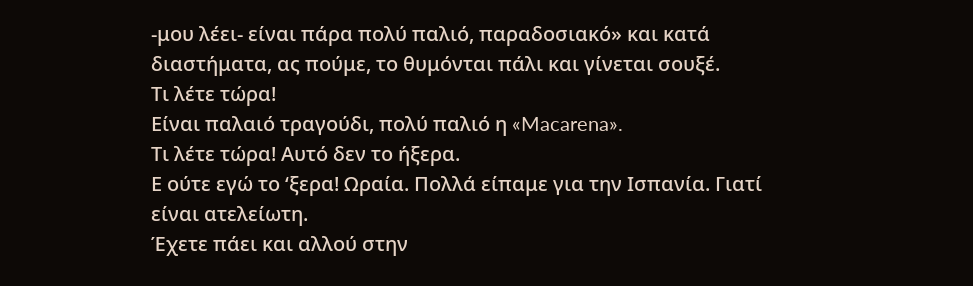-μου λέει- είναι πάρα πολύ παλιό, παραδοσιακό» και κατά διαστήματα, ας πούμε, το θυμόνται πάλι και γίνεται σουξέ.
Τι λέτε τώρα!
Είναι παλαιό τραγούδι, πολύ παλιό η «Macarena».
Τι λέτε τώρα! Αυτό δεν το ήξερα.
Ε ούτε εγώ το ‘ξερα! Ωραία. Πολλά είπαμε για την Ισπανία. Γιατί είναι ατελείωτη.
Έχετε πάει και αλλού στην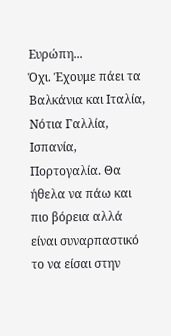Ευρώπη...
Όχι. Έχουμε πάει τα Βαλκάνια και Ιταλία, Νότια Γαλλία, Ισπανία, Πορτογαλία. Θα ήθελα να πάω και πιο βόρεια αλλά είναι συναρπαστικό το να είσαι στην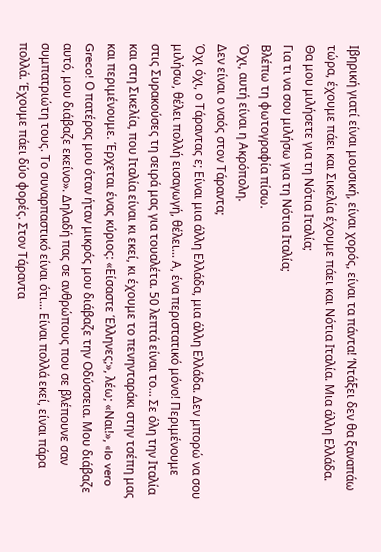Ιβηρική γιατί είναι μουσική, είναι χορός, είναι τα πάντα! ‘Ντάξει δεν θα ξαναπάω τώρα, έχουμε πάει και Σικελία έχουμε πάει και Νότια Ιταλία. Μια άλλη Ελλάδα.
Θα μου μιλήσετε για τη Νότια Ιταλία;
Για τι να σου μιλήσω για τη Νότια Ιταλία;
Βλέπω τη φωτογραφία πίσω.
Όχι, αυτή είναι η Ακρόπολη.
Δεν είναι ο ναός στον Τάραντα;
Όχι όχι, ο Τάραντας ε; Είναι μια άλλη Ελλάδα, μια άλλη Ελλάδα. Δεν μπορώ να σου μιλήσω, θέλει πολλή εισαγωγή, θέλει... Α, ένα περιστατικό μόνο! Περιμένουμε στις Συρακούσες τη σειρά μας για τουαλέτα. 50 λεπτά είναι το... Σε όλη την Ιταλία και στη Σικελία, που Ιταλία είναι κι εκεί, κι έχουμε το πενηνταράκι στην τσέπη μας και περιμένουμε. Έρχεται ένας κύριος: «Είσαστε Έλληνες;», λέω; «Ναι!», «Io vero Greco! Ο πατέρας μου όταν ήταν μικρός μου διάβαζε την Οδύσσεια. Μου διάβαζε αυτό, μου διάβαζε εκείνο». Δηλαδή πας σε ανθρώπους που σε βλέπουνε σαν συμπατριώτη τους. Το συναρπαστικό είναι ότι... Είναι πολλά εκεί, είναι πάρα πολλά. Έχουμε πάει δύο φορές. Στον Τάραντα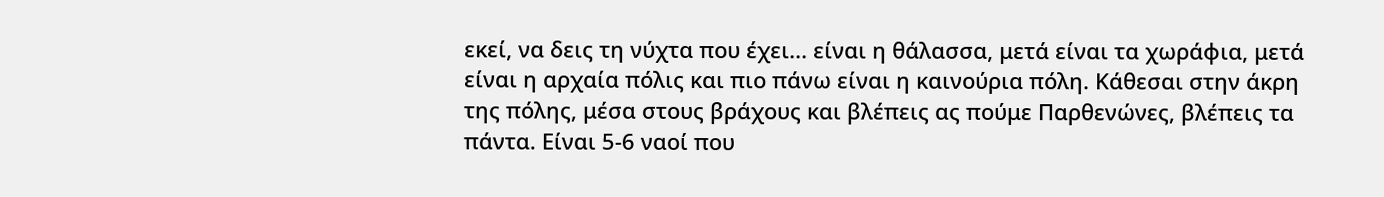εκεί, να δεις τη νύχτα που έχει... είναι η θάλασσα, μετά είναι τα χωράφια, μετά είναι η αρχαία πόλις και πιο πάνω είναι η καινούρια πόλη. Κάθεσαι στην άκρη της πόλης, μέσα στους βράχους και βλέπεις ας πούμε Παρθενώνες, βλέπεις τα πάντα. Είναι 5-6 ναοί που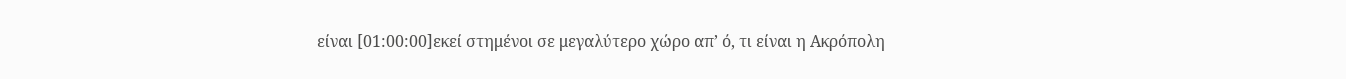είναι [01:00:00]εκεί στημένοι σε μεγαλύτερο χώρο απ’ ό, τι είναι η Ακρόπολη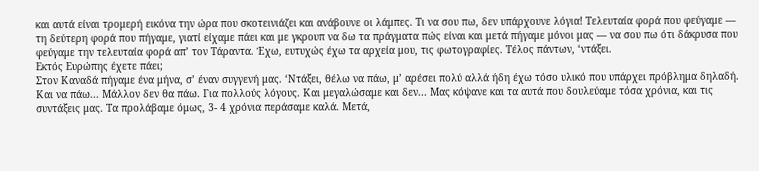και αυτά είναι τρομερή εικόνα την ώρα που σκοτεινιάζει και ανάβουνε οι λάμπες. Τι να σου πω, δεν υπάρχουνε λόγια! Τελευταία φορά που φεύγαμε — τη δεύτερη φορά που πήγαμε, γιατί είχαμε πάει και με γκρουπ να δω τα πράγματα πώς είναι και μετά πήγαμε μόνοι μας — να σου πω ότι δάκρυσα που φεύγαμε την τελευταία φορά απ’ τον Τάραντα. Έχω, ευτυχώς έχω τα αρχεία μου, τις φωτογραφίες. Τέλος πάντων, ‘ντάξει.
Εκτός Ευρώπης έχετε πάει;
Στον Καναδά πήγαμε ένα μήνα, σ’ έναν συγγενή μας. ‘Ντάξει, θέλω να πάω, μ’ αρέσει πολύ αλλά ήδη έχω τόσο υλικό που υπάρχει πρόβλημα δηλαδή. Και να πάω... Μάλλον δεν θα πάω. Για πολλούς λόγους. Και μεγαλώσαμε και δεν... Μας κόψανε και τα αυτά που δουλεύαμε τόσα χρόνια, και τις συντάξεις μας. Τα προλάβαμε όμως, 3- 4 χρόνια περάσαμε καλά. Μετά,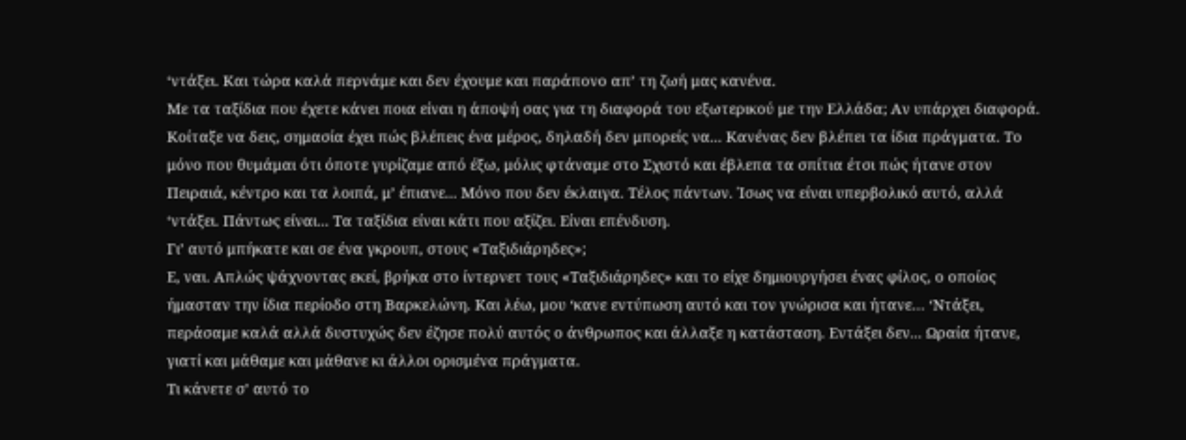‘ντάξει. Και τώρα καλά περνάμε και δεν έχουμε και παράπονο απ’ τη ζωή μας κανένα.
Με τα ταξίδια που έχετε κάνει ποια είναι η άποψή σας για τη διαφορά του εξωτερικού με την Ελλάδα; Αν υπάρχει διαφορά.
Κοίταξε να δεις, σημασία έχει πώς βλέπεις ένα μέρος, δηλαδή δεν μπορείς να... Κανένας δεν βλέπει τα ίδια πράγματα. Το μόνο που θυμάμαι ότι όποτε γυρίζαμε από έξω, μόλις φτάναμε στο Σχιστό και έβλεπα τα σπίτια έτσι πώς ήτανε στον Πειραιά, κέντρο και τα λοιπά, μ’ έπιανε... Μόνο που δεν έκλαιγα. Τέλος πάντων. Ίσως να είναι υπερβολικό αυτό, αλλά ‘ντάξει. Πάντως είναι... Τα ταξίδια είναι κάτι που αξίζει. Είναι επένδυση.
Γι’ αυτό μπήκατε και σε ένα γκρουπ, στους «Ταξιδιάρηδες»;
Ε, ναι. Απλώς ψάχνοντας εκεί, βρήκα στο ίντερνετ τους «Ταξιδιάρηδες» και το είχε δημιουργήσει ένας φίλος, ο οποίος ήμασταν την ίδια περίοδο στη Βαρκελώνη. Και λέω, μου ‘κανε εντύπωση αυτό και τον γνώρισα και ήτανε… ‘Ντάξει, περάσαμε καλά αλλά δυστυχώς δεν έζησε πολύ αυτός ο άνθρωπος και άλλαξε η κατάσταση. Εντάξει δεν... Ωραία ήτανε, γιατί και μάθαμε και μάθανε κι άλλοι ορισμένα πράγματα.
Τι κάνετε σ’ αυτό το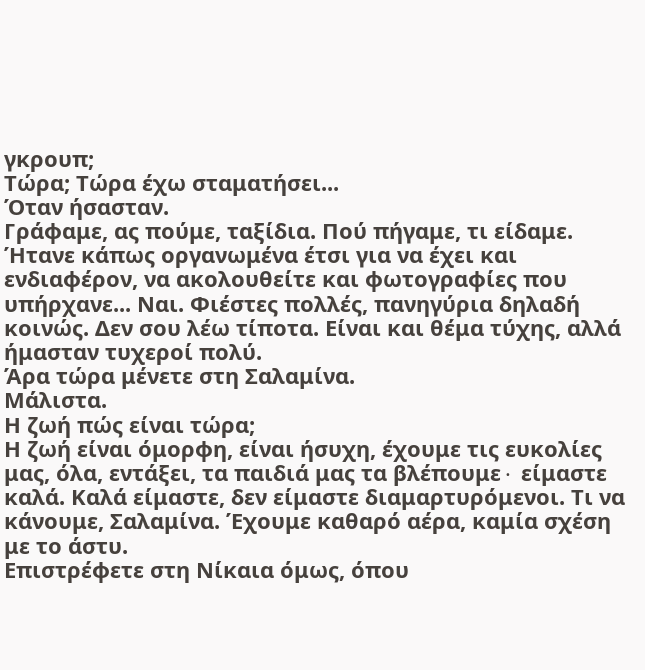γκρουπ;
Τώρα; Τώρα έχω σταματήσει...
Όταν ήσασταν.
Γράφαμε, ας πούμε, ταξίδια. Πού πήγαμε, τι είδαμε. Ήτανε κάπως οργανωμένα έτσι για να έχει και ενδιαφέρον, να ακολουθείτε και φωτογραφίες που υπήρχανε... Ναι. Φιέστες πολλές, πανηγύρια δηλαδή κοινώς. Δεν σου λέω τίποτα. Είναι και θέμα τύχης, αλλά ήμασταν τυχεροί πολύ.
Άρα τώρα μένετε στη Σαλαμίνα.
Μάλιστα.
Η ζωή πώς είναι τώρα;
Η ζωή είναι όμορφη, είναι ήσυχη, έχουμε τις ευκολίες μας, όλα, εντάξει, τα παιδιά μας τα βλέπουμε∙ είμαστε καλά. Καλά είμαστε, δεν είμαστε διαμαρτυρόμενοι. Τι να κάνουμε, Σαλαμίνα. Έχουμε καθαρό αέρα, καμία σχέση με το άστυ.
Επιστρέφετε στη Νίκαια όμως, όπου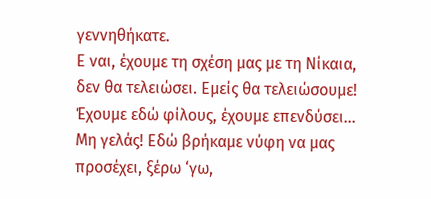γεννηθήκατε.
Ε ναι, έχουμε τη σχέση μας με τη Νίκαια, δεν θα τελειώσει. Εμείς θα τελειώσουμε! Έχουμε εδώ φίλους, έχουμε επενδύσει... Μη γελάς! Εδώ βρήκαμε νύφη να μας προσέχει, ξέρω ‘γω,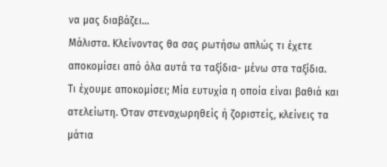να μας διαβάζει…
Μάλιστα. Κλείνοντας θα σας ρωτήσω απλώς τι έχετε αποκομίσει από όλα αυτά τα ταξίδια- μένω στα ταξίδια.
Τι έχουμε αποκομίσει; Μία ευτυχία η οποία είναι βαθιά και ατελείωτη. Όταν στεναχωρηθείς ή ζοριστείς, κλείνεις τα μάτια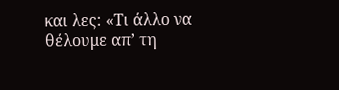και λες: «Τι άλλο να θέλουμε απ’ τη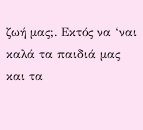ζωή μας;. Εκτός να ‘ναι καλά τα παιδιά μας και τα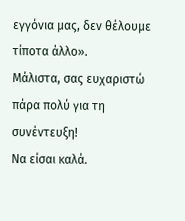εγγόνια μας, δεν θέλουμε τίποτα άλλο».
Μάλιστα, σας ευχαριστώ πάρα πολύ για τη συνέντευξη!
Να είσαι καλά.